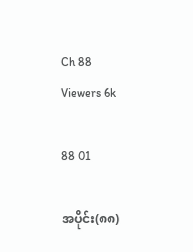Ch 88
Viewers 6k

88 01

အပိုင်း(၈၈)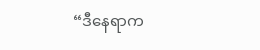“ဒီနေရာက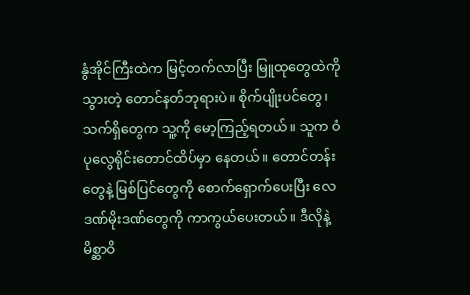နွံအိုင်ကြီးထဲက မြင့်တက်လာပြီး မြူထုတွေထဲကို သွားတဲ့ တောင်နတ်ဘုရားပဲ။ စိုက်ပျိုးပင်တွေ၊ သက်ရှိတွေက သူ့ကို မော့ကြည့်ရတယ်။ သူက ဝံပုလွေရိုင်းတောင်ထိပ်မှာ နေတယ်။ တောင်တန်းတွေနဲ့ မြစ်ပြင်တွေကို စောက်ရှောက်ပေးပြီး လေဒဏ်မိုးဒဏ်တွေကို ကာကွယ်ပေးတယ်။ ဒီလိုနဲ့ မိစ္ဆာဝိ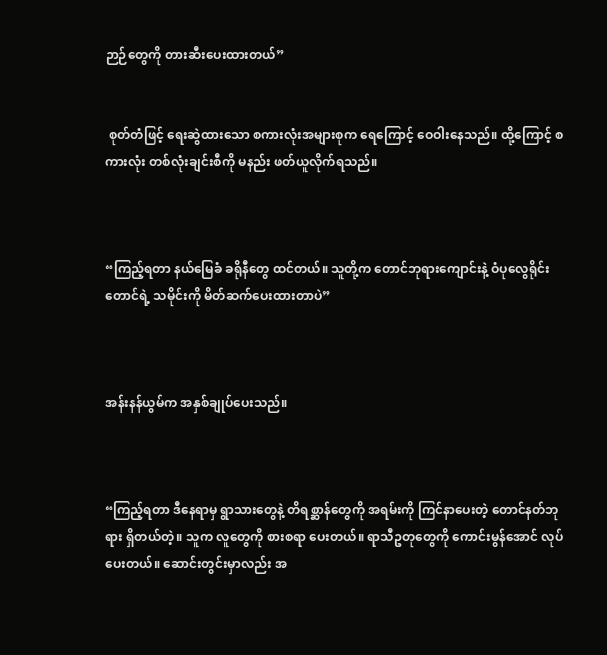ဉာဉ်တွေကို တားဆီးပေးထားတယ်”


 စုတ်တံဖြင့် ရေးဆွဲထားသော စကားလုံးအများစုက ရေကြောင့် ဝေဝါးနေသည်။ ထို့ကြောင့် စကားလုံး တစ်လုံးချင်းစီကို မနည်း ဖတ်ယူလိုက်ရသည်။



“ကြည့်ရတာ နယ်မြေခံ ခရိုနီတွေ ထင်တယ်။ သူတို့က တောင်ဘုရားကျောင်းနဲ့ ဝံပုလွေရိုင်းတောင်ရဲ့ သမိုင်းကို မိတ်ဆက်ပေးထားတာပဲ”



အန်းနန်ယွမ်က အနှစ်ချုပ်ပေးသည်။



“ကြည့်ရတာ ဒီနေရာမှ ရွာသားတွေနဲ့ တိရစ္ဆာန်တွေကို အရမ်းကို ကြင်နာပေးတဲ့ တောင်နတ်ဘုရား ရှိတယ်တဲ့။ သူက လူတွေကို စားစရာ ပေးတယ်။ ရာသီဥတုတွေကို ကောင်းမွန်အောင် လုပ်ပေးတယ်။ ဆောင်းတွင်းမှာလည်း အ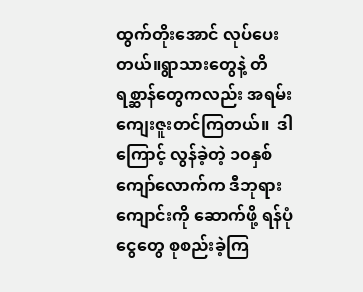ထွက်တိုးအောင် လုပ်ပေးတယ်။ရွာသားတွေနဲ့ တိရစ္ဆာန်တွေကလည်း အရမ်းကျေးဇူးတင်ကြတယ်။  ဒါကြောင့် လွန်ခဲ့တဲ့ ၁၀နှစ်ကျော်လောက်က ဒီဘုရားကျောင်းကို ဆောက်ဖို့ ရန်ပုံငွေတွေ စုစည်းခဲ့ကြ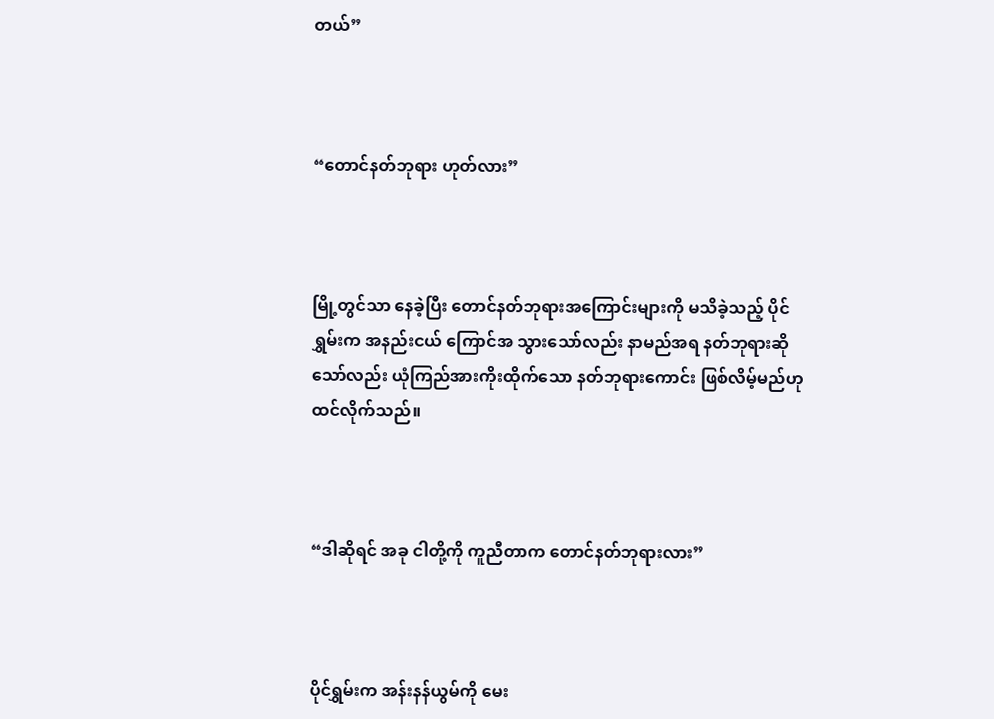တယ်”



“တောင်နတ်ဘုရား ဟုတ်လား”



မြို့တွင်သာ နေခဲ့ပြီး တောင်နတ်ဘုရားအကြောင်းများကို မသိခဲ့သည့် ပိုင်ရွှမ်းက အနည်းငယ် ကြောင်အ သွားသော်လည်း နာမည်အရ နတ်ဘုရားဆိုသော်လည်း ယုံကြည်အားကိုးထိုက်သော နတ်ဘုရားကောင်း ဖြစ်လိမ့်မည်ဟု ထင်လိုက်သည်။



“ဒါဆိုရင် အခု ငါတို့ကို ကူညီတာက တောင်နတ်ဘုရားလား”



ပိုင်ရွှမ်းက အန်းနန်ယွမ်ကို မေး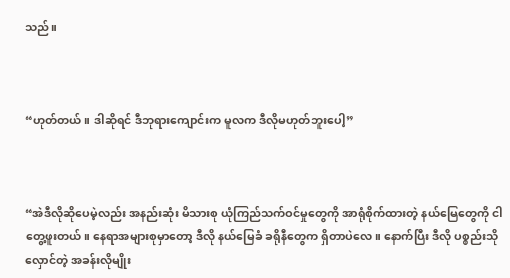သည်။



“ဟုတ်တယ်။ ဒါဆိုရင် ဒီဘုရားကျောင်းက မူလက ဒီလိုမဟုတ်ဘူးပေါ့”



“အဲဒီလိုဆိုပေမဲ့လည်း အနည်းဆုံး မိသားစု ယုံကြည်သက်ဝင်မှုတွေကို အာရုံစိုက်ထားတဲ့ နယ်မြေတွေကို ငါ တွေ့ဖူးတယ်။ နေရာအများစုမှာတော့ ဒီလို နယ်မြေခံ ခရိုနီတွေက ရှိတာပဲလေ။ နောက်ပြီး ဒီလို ပစ္စည်းသိုလှောင်တဲ့ အခန်းလိုမျိုး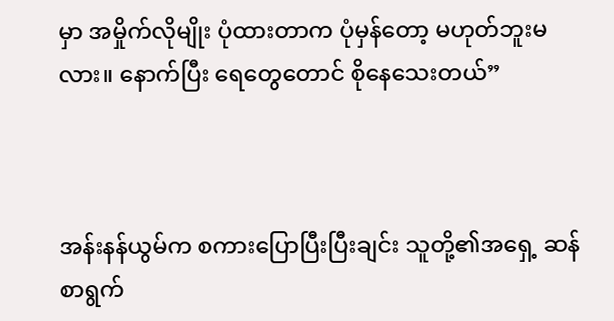မှာ အမှိုက်လိုမျိုး ပုံထားတာက ပုံမှန်တော့ မဟုတ်ဘူးမလား။ နောက်ပြီး ရေတွေတောင် စိုနေသေးတယ်”



အန်းနန်ယွမ်က စကားပြောပြီးပြီးချင်း သူတို့၏အရှေ့ ဆန်စာရွက်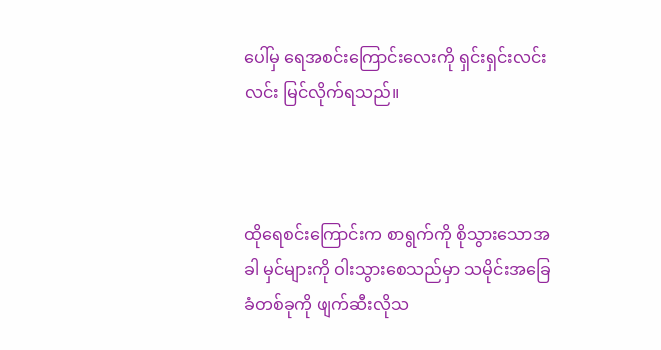ပေါ်မှ ရေအစင်းကြောင်းလေးကို ရှင်းရှင်းလင်းလင်း မြင်လိုက်ရသည်။



ထိုရေစင်းကြောင်းက စာရွက်ကို စိုသွားသောအခါ မှင်များကို ဝါးသွားစေသည်မှာ သမိုင်းအခြေခံတစ်ခုကို ဖျက်ဆီးလိုသ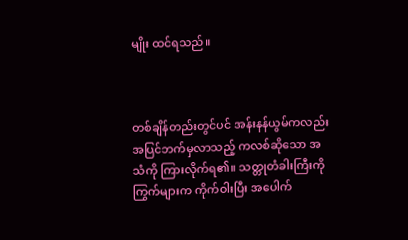မျိုး ထင်ရသည်။



တစ်ချိန်တည်းတွင်ပင် အန်းနန်ယွမ်ကလည်း အပြင်ဘက်မှလာသည့် ကလစ်ဆိုသော အသံကို ကြားလိုက်ရ၏။ သတ္တုတံခါးကြီးကို ကြွက်များက ကိုက်ဝါးပြီး အပေါက်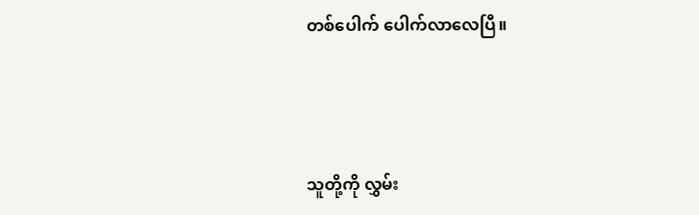တစ်ပေါက် ပေါက်လာလေပြီ။



သူတို့ကို လွှမ်း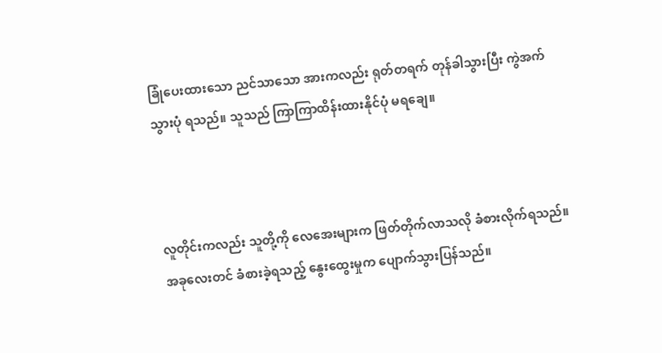ခြုံပေးထားသော ညင်သာသော အားကလည်း ရုတ်တရက် တုန်ခါသွားပြီး ကွဲအက်သွားပုံ ရသည်။ သူသည် ကြာကြာထိန်းထားနိုင်ပုံ မရချေ။



လူတိုင်းကလည်း သူတို့ကို လေအေးများက ဖြတ်တိုက်လာသလို ခံစားလိုက်ရသည်။ အခုလေးတင် ခံစားခဲ့ရသည့် နွေးထွေးမှုက ပျောက်သွားပြန်သည်။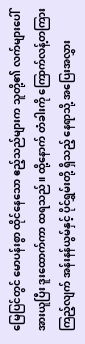မြေပြင်တွင် မောပန်းစွာ ထိုင်နေသော ဧည့်သည်များက သူတို့၏ လက်များပေါ် အားယူပြီး ဒူးထောက်ကာ ထရသည်။ ထို့နောက် တံခါးကို ကြောက်လန့်တကြား ကြည့်လျက် အန်းနန်ယွမ်နှင့် ပိုင်ရွှမ်းတို့ ရှိသည့် နေရာသို့ အပြေးအလွှား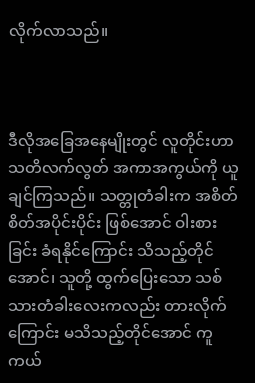လိုက်လာသည်။



ဒီလိုအခြေအနေမျိုးတွင် လူတိုင်းဟာ သတိလက်လွတ် အကာအကွယ်ကို ယူချင်ကြသည်။ သတ္တုတံခါးက အစိတ်စိတ်အပိုင်းပိုင်း ဖြစ်အောင် ဝါးစားခြင်း ခံရနိုင်ကြောင်း သိသည့်တိုင်အောင်၊ သူတို့ ထွက်ပြေးသော သစ်သားတံခါးလေးကလည်း တားလိုက်ကြောင်း မသိသည့်တိုင်အောင် ကူကယ်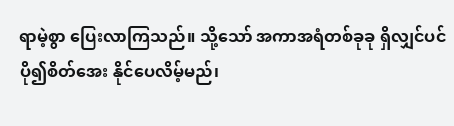ရာမဲ့စွာ ပြေးလာကြသည်။ သို့သော် အကာအရံတစ်ခုခု ရှိလျှင်ပင် ပို၍စိတ်အေး နိုင်ပေလိမ့်မည်၊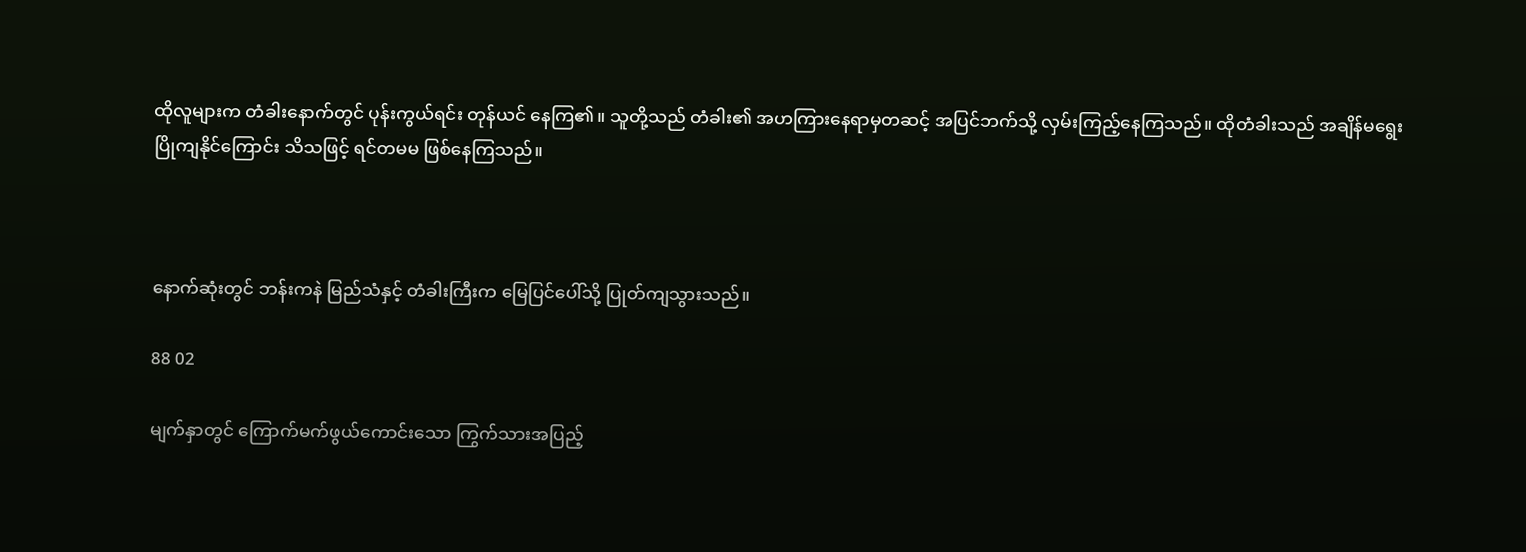ထိုလူများက တံခါးနောက်တွင် ပုန်းကွယ်ရင်း တုန်ယင် နေကြ၏။ သူတို့သည် တံခါး၏ အဟကြားနေရာမှတဆင့် အပြင်ဘက်သို့ လှမ်းကြည့်နေကြသည်။ ထိုတံခါးသည် အချိန်မရွေး ပြိုကျနိုင်ကြောင်း သိသဖြင့် ရင်တမမ ဖြစ်နေကြသည်။



နောက်ဆုံးတွင် ဘန်းကနဲ မြည်သံနှင့် တံခါးကြီးက မြေပြင်ပေါ်သို့ ပြုတ်ကျသွားသည်။

88 02

မျက်နှာတွင် ကြောက်မက်ဖွယ်ကောင်းသော ကြွက်သားအပြည့်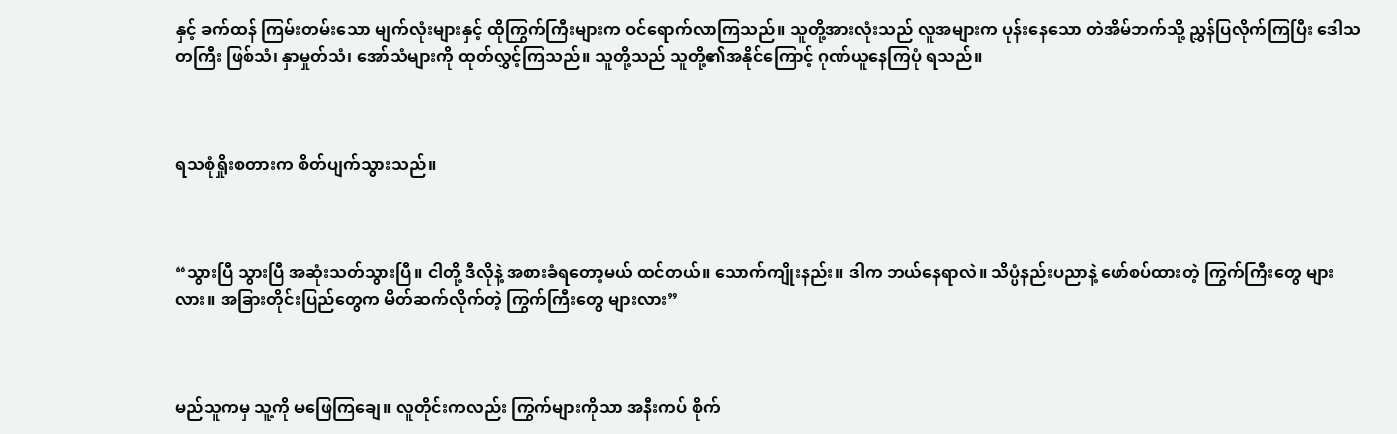နှင့် ခက်ထန် ကြမ်းတမ်းသော မျက်လုံးများနှင့် ထိုကြွက်ကြီးများက ဝင်ရောက်လာကြသည်။ သူတို့အားလုံးသည် လူအများက ပုန်းနေသော တဲအိမ်ဘက်သို့ ညွှန်ပြလိုက်ကြပြီး ဒေါသတကြီး ဖြစ်သံ၊ နှာမှုတ်သံ၊ အော်သံများကို ထုတ်လွှင့်ကြသည်။ သူတို့သည် သူတို့၏အနိုင်ကြောင့် ဂုဏ်ယူနေကြပုံ ရသည်။



ရသစုံရှိုးစတားက စိတ်ပျက်သွားသည်။



“သွားပြီ သွားပြီ အဆုံးသတ်သွားပြီ။ ငါတို့ ဒီလိုနဲ့ အစားခံရတော့မယ် ထင်တယ်။ သောက်ကျိုးနည်း။ ဒါက ဘယ်နေရာလဲ။ သိပ္ပံနည်းပညာနဲ့ ဖော်စပ်ထားတဲ့ ကြွက်ကြီးတွေ များလား။ အခြားတိုင်းပြည်တွေက မိတ်ဆက်လိုက်တဲ့ ကြွက်ကြီးတွေ များလား”



မည်သူကမှ သူ့ကို မဖြေကြချေ။ လူတိုင်းကလည်း ကြွက်များကိုသာ အနီးကပ် စိုက်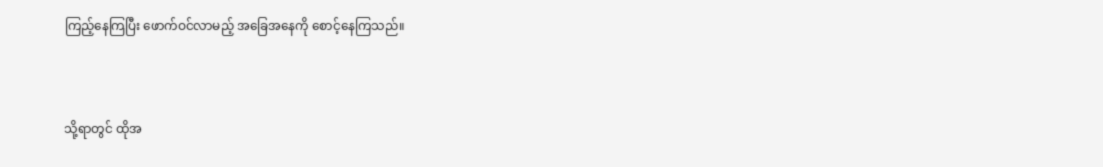ကြည့်နေကြပြီး ဖောက်ဝင်လာမည့် အခြေအနေကို စောင့်နေကြသည်။



သို့ရာတွင် ထိုအ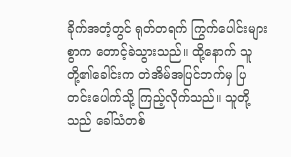ခိုက်အတံ့တွင် ရုတ်တရက် ကြွက်ပေါင်းများစွာက တောင့်ခဲသွားသည်။ ထို့နောက် သူတို့၏ခေါင်းက တဲအိမ်အပြင်ဘက်မှ ပြတင်းပေါက်သို့ ကြည့်လိုက်သည်။ သူတို့သည် ခေါ်သံတစ်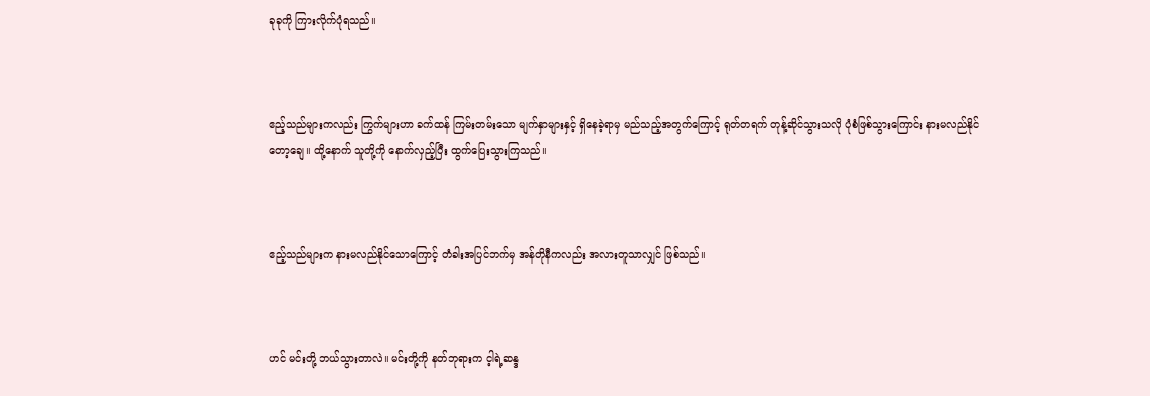ခုခုကို ကြားလိုက်ပုံရသည်။



ဧည့်သည်များကလည်း ကြွက်များဟာ ခက်ထန် ကြမ်းတမ်းသော မျက်နှာများနှင့် ရှိနေခဲ့ရာမှ မည်သည့်အတွက်ကြောင့် ရုတ်တရက် တုန့်ဆိုင်သွားသလို ပုံစံဖြစ်သွားကြောင်း နားမလည်နိုင်တော့‌ချေ။ ထို့နောက် သူတို့ကို နောက်လှည့်ပြီး ထွက်ပြေးသွားကြသည်။



ဧည့်သည်များက နားမလည်နိုင်သောကြောင့် တံခါးအပြင်ဘက်မှ အန်တိုနီကလည်း အလားတူသာလျှင် ဖြစ်သည်။



ဟင် မင်းတို့ ဘယ်သွားတာလဲ။ မင်းတို့ကို နတ်ဘုရားက င့ါရဲ့ဆန္ဒ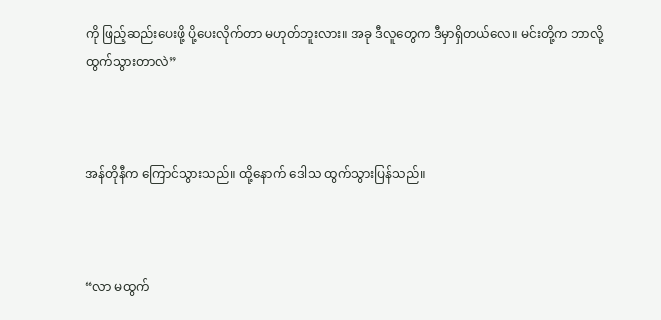ကို ဖြည့်ဆည်းပေးဖို့ ပို့ပေးလိုက်တာ မဟုတ်ဘူးလား။ အခု ဒီလူတွေက ဒီမှာရှိတယ်လေ။ မင်းတို့က ဘာလို့ ထွက်သွားတာလဲ”



အန်တိုနီက ကြောင်သွားသည်။ ထို့နောက် ဒေါသ ထွက်သွားပြန်သည်။



“လာ မထွက်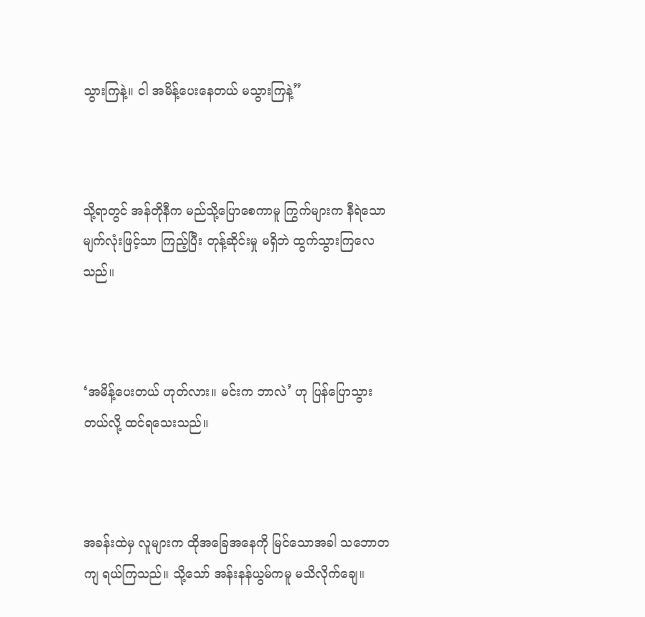သွားကြနဲ့။ ငါ အမိန့်ပေးနေတယ် မသွားကြနဲ့”



သို့ရာတွင် အန်တိုနီက မည်သို့ပြောစေကာမူ ကြွက်များက နီရဲသော မျက်လုံးဖြင့်သာ ကြည့်ပြီး တုန့်ဆိုင်းမှု မရှိဘဲ ထွက်သွားကြလေသည်။



‘အမိန့်ပေးတယ် ဟုတ်လား။ မင်းက ဘာလဲ’ ဟု ပြန်ပြောသွားတယ်လို့ ထင်ရသေးသည်။



အခန်းထဲမှ လူများက ထိုအခြေအနေကို မြင်သောအခါ သဘောတကျ ရယ်ကြသည်။ သို့သော် အန်းနန်ယွမ်ကမူ မသိလိုက်ချေ။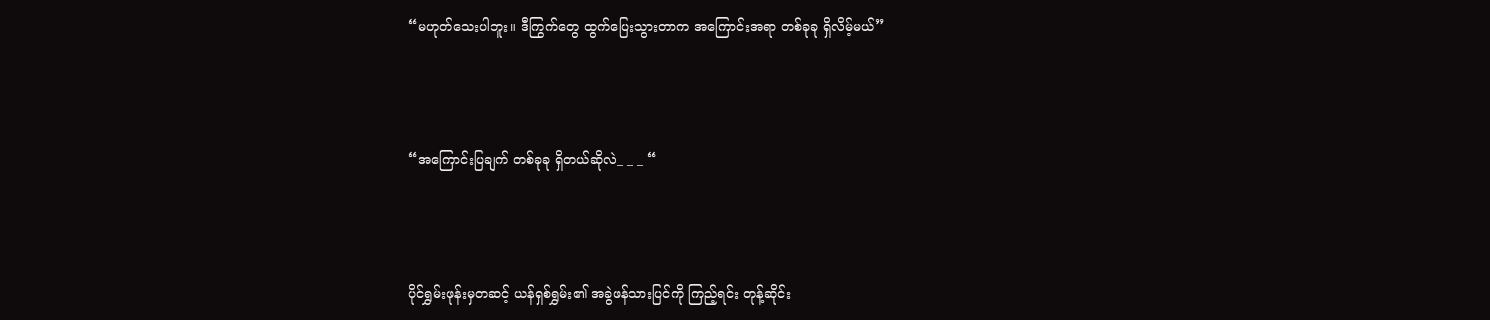“မဟုတ်သေးပါဘူး။ ဒီကြွက်တွေ ထွက်ပြေးသွားတာက အကြောင်းအရာ တစ်ခုခု ရှိလိမ့်မယ်”



“အကြောင်းပြချက် တစ်ခုခု ရှိတယ်ဆိုလဲ_ _ _ “



ပိုင်ရွှမ်းဖုန်းမှတဆင့် ယန်ရှစ်ရွှမ်း၏ အခွဲဖန်သားပြင်ကို ကြည့်ရင်း တုန့်ဆိုင်း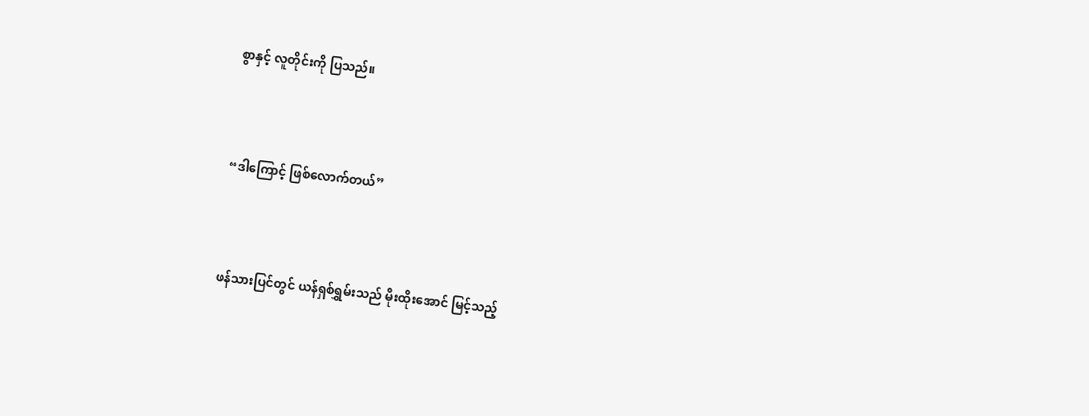စွာနှင့် လူတိုင်းကို ပြသည်။



“ဒါကြောင့် ဖြစ်လောက်တယ်”



ဖန်သားပြင်တွင် ယန်ရှစ်ရွှမ်းသည် မိုးထိုးအောင် မြင့်သည့်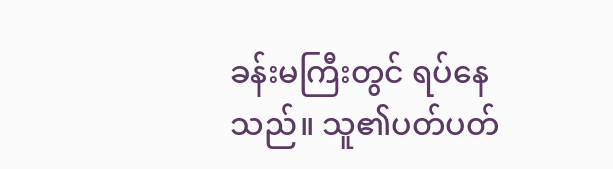ခန်းမကြီးတွင် ရပ်နေသည်။ သူ၏ပတ်ပတ်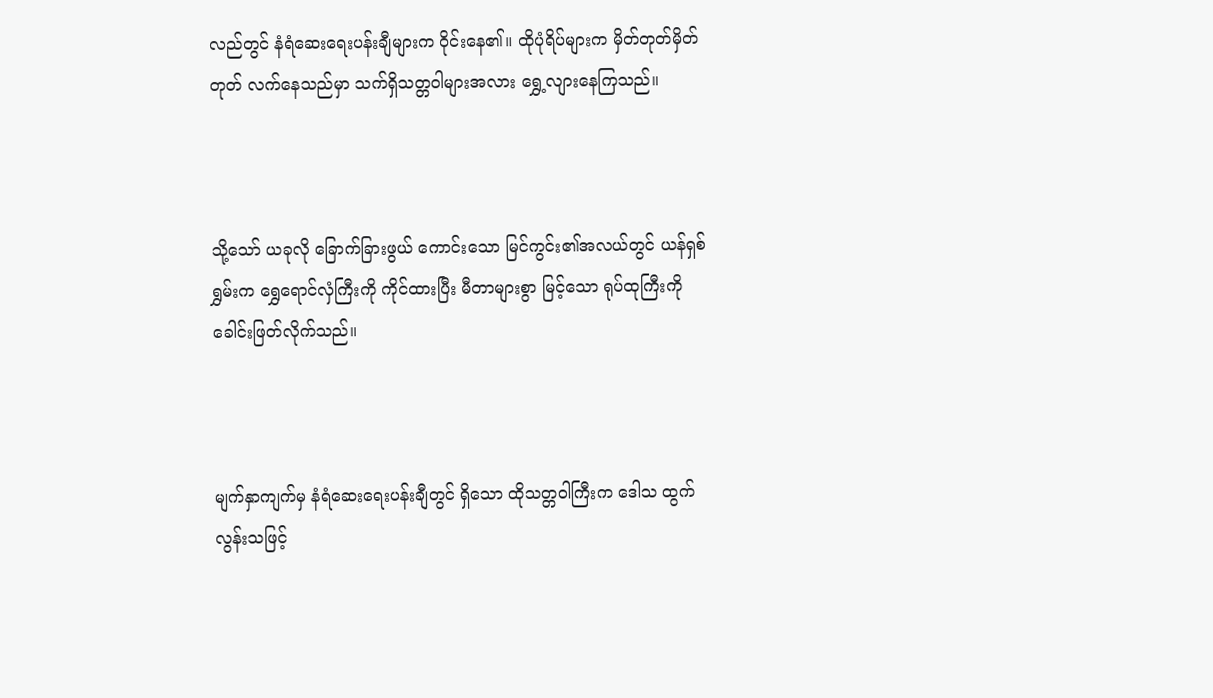လည်တွင် နံရံဆေးရေးပန်းချီများက ဝိုင်းနေ၏။ ထိုပုံရိပ်များက မှိတ်တုတ်မှိတ်တုတ် လက်နေသည်မှာ သက်ရှိသတ္တဝါများအလား ရွှေ့လျားနေကြသည်။



သို့သော် ယခုလို ခြောက်ခြားဖွယ် ကောင်းသော မြင်ကွင်း၏အလယ်တွင် ယန်ရှစ်ရွှမ်းက ရွှေရောင်လှံကြီးကို ကိုင်ထားပြီး မီတာများစွာ မြင့်သော ရုပ်ထုကြီးကို ခေါင်းဖြတ်လိုက်သည်။



မျက်နှာကျက်မှ နံရံဆေးရေးပန်းချီတွင် ရှိသော ထိုသတ္တဝါကြီးက ဒေါသ ထွက်လွန်းသဖြင့်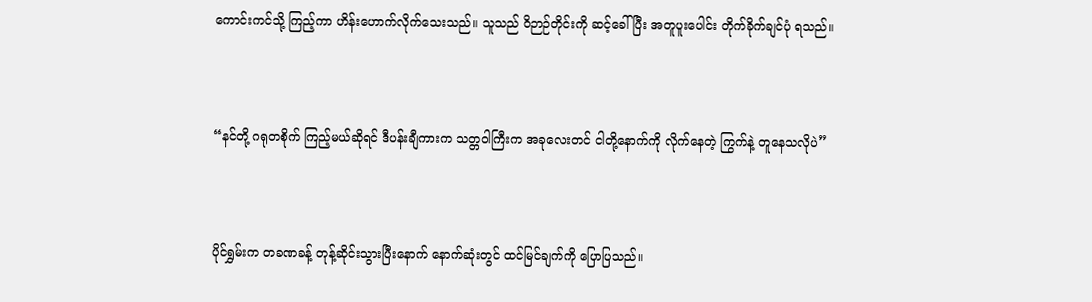ကောင်းကင်သို့ ကြည့်ကာ ဟိန်းဟောက်လိုက်သေးသည်။ သူသည် ဝိဉာဉ်တိုင်းကို ဆင့်ခေါ်ပြီး အတူပူးပေါင်း တိုက်ခိုက်ချင်ပုံ ရသည်။



“နင်တို့ ဂရုတစိုက် ကြည့်မယ်ဆိုရင် ဒီပန်းချီကားက သတ္တဝါကြီးက အခုလေးတင် ငါတို့နောက်ကို လိုက်နေတဲ့ ကြွက်နဲ့ တူနေသလိုပဲ”



ပိုင်ရွှမ်းက တခဏခန့် တုန့်ဆိုင်းသွားပြီးနောက် နောက်ဆုံးတွင် ထင်မြင်ချက်ကို ပြောပြသည်။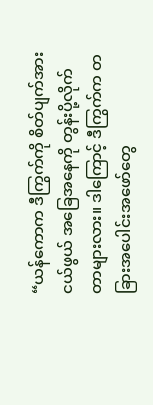“ယန်ကောက ဒီကြွက်ကို စိတ်ပျက်အားငယ်ဖွယ် အခြေအနေကို တွန်းပို့လိုက်တာများလား။ ဒါကြောင့် ဒီကြွက်က တခြားအပေါင်းအဖော်တွေ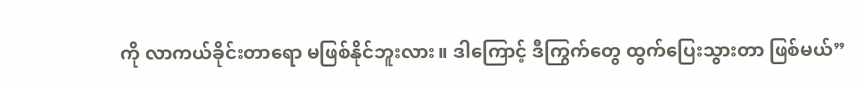ကို လာကယ်ခိုင်းတာရော မဖြစ်နိုင်ဘူးလား။ ဒါကြောင့် ဒီကြွက်တွေ ထွက်ပြေးသွားတာ ဖြစ်မယ်”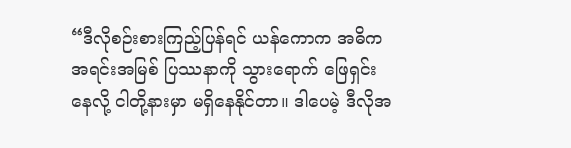“ဒီလိုစဉ်းစားကြည့်ပြန်ရင် ယန်ကောက အဓိက အရင်းအမြစ် ပြဿနာကို သွားရောက် ဖြေရှင်းနေလို့ ငါတို့နားမှာ မရှိနေနိုင်တာ။ ဒါပေမဲ့ ဒီလိုအ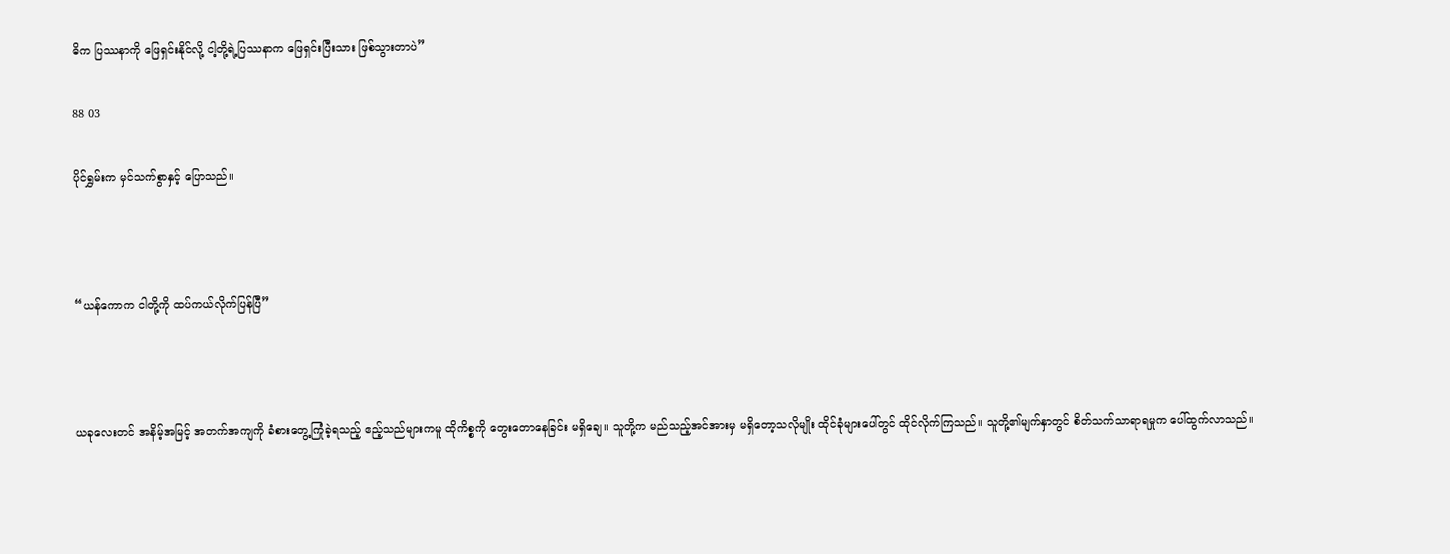ဓိက ပြဿနာကို ဖြေရှင်းနိုင်လို့ ငါ့တို့ရဲ့ပြဿနာက ဖြေရှင်းပြီးသား ဖြစ်သွားတာပဲ”

88 03

ပိုင်ရွှမ်းက မှင်သက်စွာနှင့် ပြောသည်။



“ယန်ကောက ငါတို့ကို ထပ်ကယ်လိုက်ပြန်ပြီ”



ယခုလေးတင် အနိမ့်အမြင့် အတက်အကျကို ခံစားတွေ့ကြုံခဲ့ရသည့် ဧည့်သည်များကမူ ထိုကိစ္စကို တွေးတောနေခြင်း မရှိချေ။ သူတို့က မည်သည့်အင်အားမှ မရှိတော့သလိုမျိုး ထိုင်ခုံများပေါ်တွင် ထိုင်လိုက်ကြသည်။ သူတို့၏မျက်နှာတွင် စိတ်သက်သာရာရမှုက ပေါ်ထွက်လာသည်။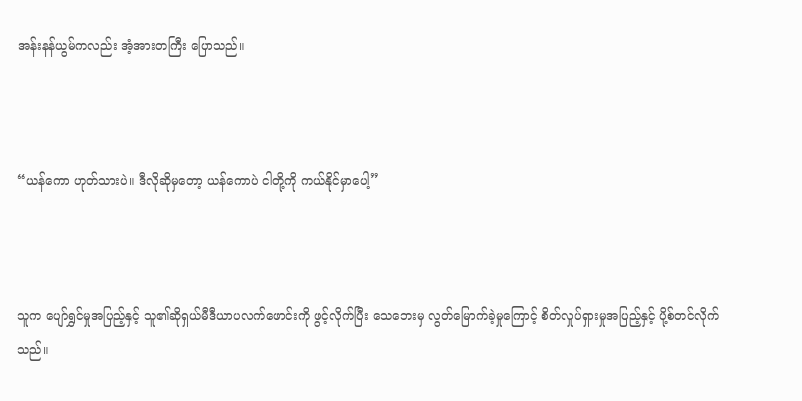အန်းနန်ယွမ်ကလည်း အံ့အားတကြီး ပြောသည်။



“ယန်ကော ဟုတ်သားပဲ။ ဒီလိုဆိုမှတော့ ယန်ကောပဲ ငါတို့ကို ကယ်နိုင်မှာပေါ့”



သူက ပျော်ရွှင်မှုအပြည့်နှင့် သူ၏ဆိုရှယ်မီဒီယာပလက်ဖောင်းကို ဖွင့်လိုက်ပြီး သေဘေးမှ လွတ်မြောက်ခဲ့မှုကြောင့် စိတ်လှုပ်ရှားမှုအပြည့်နှင့် ပို့စ်တင်လိုက်သည်။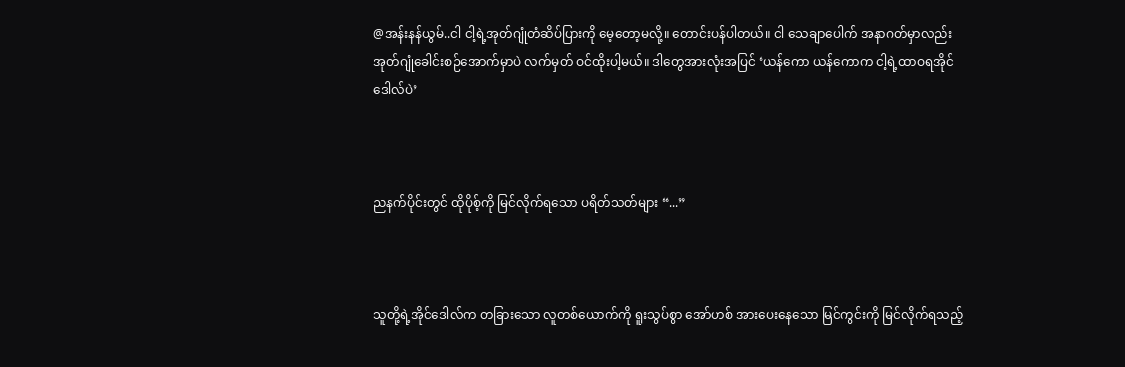@အန်းနန်ယွမ်..ငါ ငါ့ရဲ့အုတ်ဂျုံတံဆိပ်ပြားကို မေ့တော့မလို့။ တောင်းပန်ပါတယ်။ ငါ သေချာပေါက် အနာဂတ်မှာလည်း အုတ်ဂျုံခေါင်းစဉ်အောက်မှာပဲ လက်မှတ် ဝင်ထိုးပါ့မယ်။ ဒါတွေအားလုံးအပြင် ‘ယန်ကော ယန်ကောက ငါ့ရဲ့ထာဝရအိုင်ဒေါလ်ပဲ’



ညနက်ပိုင်းတွင် ထိုပိုစ့်ကို မြင်လိုက်ရသော ပရိတ်သတ်များ “...”



သူတို့ရဲ့အိုင်‌ဒေါလ်က တခြားသော လူတစ်ယောက်ကို ရူးသွပ်စွာ အော်ဟစ် အားပေးနေသော မြင်ကွင်းကို မြင်လိုက်ရသည့်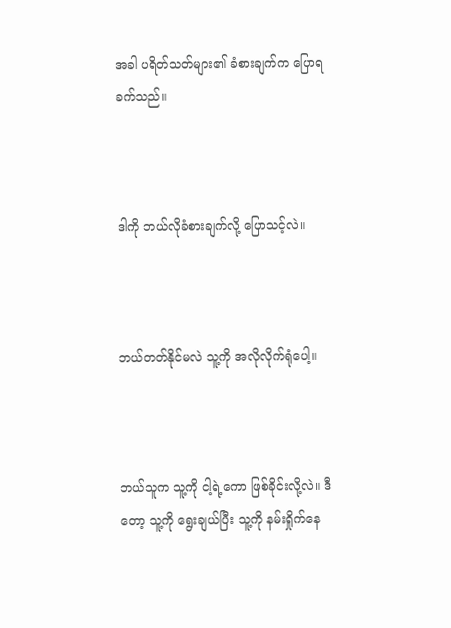အခါ ပရိတ်သတ်များ၏ ခံစားချက်က ပြောရခက်သည်။



ဒါကို ဘယ်လိုခံစားချက်လို့ ပြောသင့်လဲ။



ဘယ်တတ်နိုင်မလဲ သူ့ကို အလိုလိုက်ရုံပေါ့။



ဘယ်သူက သူ့ကို ငါ့ရဲ့ကော ဖြစ်ခိုင်းလို့လဲ။ ဒီတော့ သူ့ကို ရွေးချယ်ပြီး သူ့ကို နမ်းရှိုက်နေ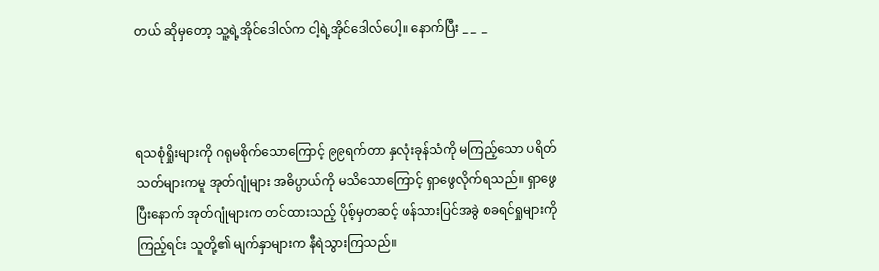တယ် ဆိုမှတော့ သူ့ရဲ့အိုင်ဒေါလ်က ငါ့ရဲ့အိုင်ဒေါလ်ပေါ့။ နောက်ပြီး _ _  _



ရသစုံရှိုးများကို ဂရုမစိုက်သောကြောင့် ၉၉ရက်တာ နှလုံးခုန်သံကို မကြည့်သော ပရိတ်သတ်များကမူ အုတ်ဂျုံများ အဓိပ္ပာယ်ကို မသိသောကြောင့် ရှာဖွေလိုက်ရသည်။ ရှာဖွေပြီးနောက် အုတ်ဂျုံများက တင်ထားသည့် ပိုစ့်မှတဆင့် ဖန်သားပြင်အခွဲ စခရင်ရှုများကို ကြည့်ရင်း သူတို့၏ မျက်နှာများက နီရဲသွားကြသည်။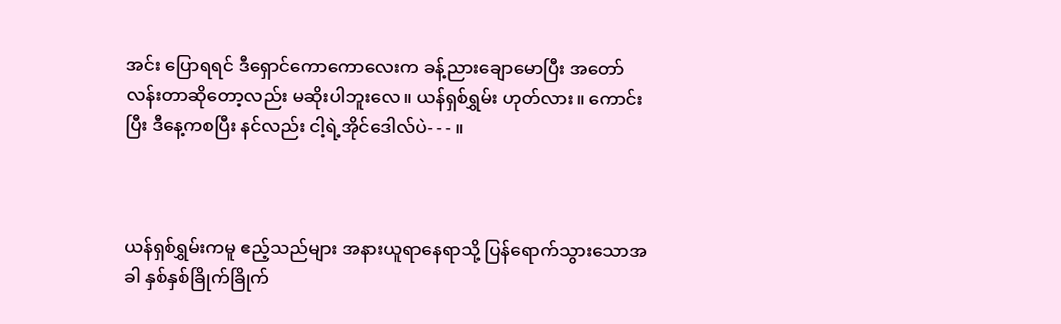အင်း ပြောရရင် ဒီရှောင်ကောကောလေးက ခန့်ညားချောမောပြီး အတော်လန်းတာဆိုတော့လည်း မဆိုးပါဘူးလေ။ ယန်ရှစ်ရွှမ်း ဟုတ်လား။ ကောင်းပြီး ဒီနေ့ကစပြီး နင်လည်း ငါ့ရဲ့အိုင်ဒေါလ်ပဲ- - - ။



ယန်ရှစ်ရွှမ်းကမူ ဧည့်သည်များ အနားယူရာနေရာသို့ ပြန်ရောက်သွားသောအခါ နှစ်နှစ်ခြိုက်ခြိုက်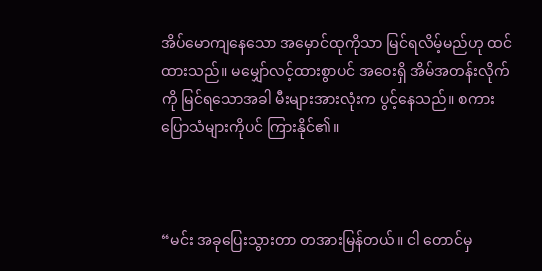အိပ်မောကျနေသော အမှောင်ထုကိုသာ မြင်ရလိမ့်မည်ဟု ထင်ထားသည်။ မမျှော်လင့်ထားစွာပင် အဝေးရှိ အိမ်အတန်းလိုက်ကို မြင်ရသောအခါ မီးများအားလုံးက ပွင့်နေသည်။ စကားပြောသံများကိုပင် ကြားနိုင်၏။



“မင်း အခုပြေးသွားတာ တအားမြန်တယ်။ ငါ တောင်မှ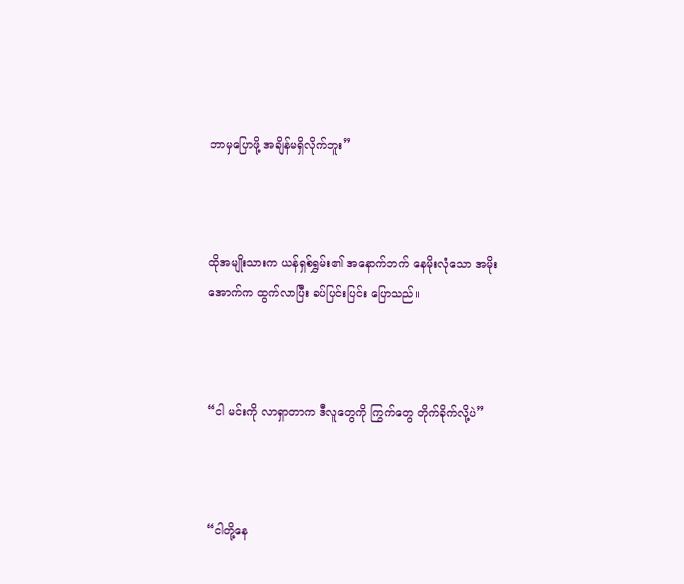ဘာမှပြောဖို့ အချိန်မရှိလိုက်ဘူး”



ထိုအမျိုးသားက ယန်ရှစ်ရွှမ်း၏ အနောက်ဘက် နေမိုးလုံသော အမိုးအောက်က ထွက်လာပြီး ခပ်ပြင်းပြင်း ပြောသည်။



“ငါ မင်းကို လာရှာတာက ဒီလူတွေကို ကြွက်တွေ တိုက်ခိုက်လို့ပဲ”



“ငါတို့နေ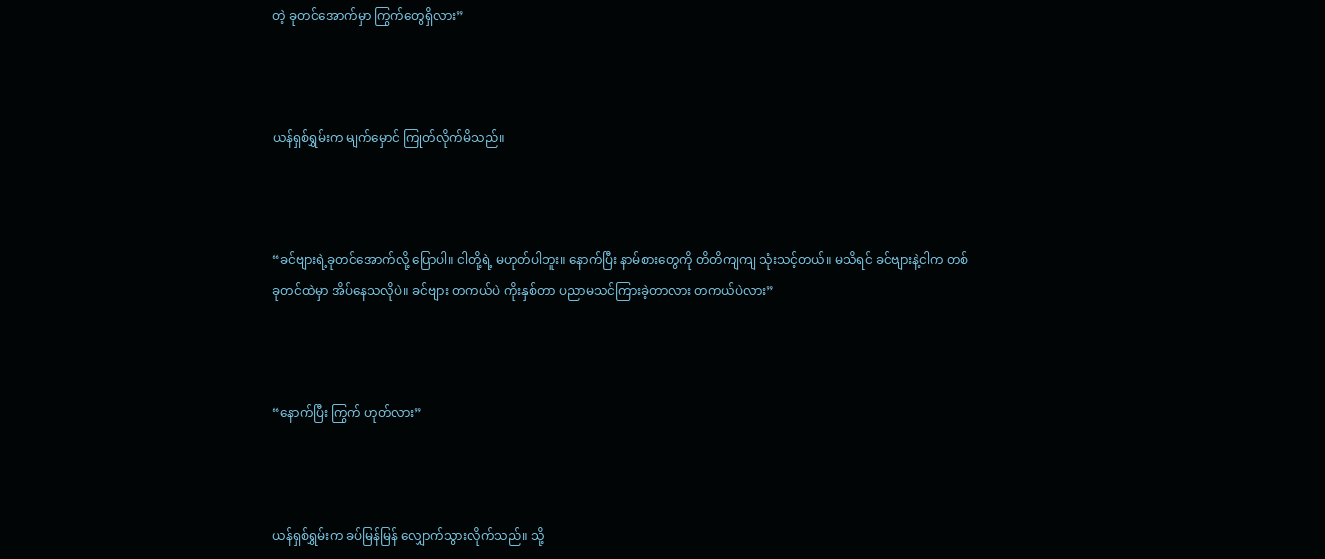တဲ့ ခုတင်အောက်မှာ ကြွက်တွေရှိလား”



ယန်ရှစ်ရွှမ်းက မျက်မှောင် ကြုတ်လိုက်မိသည်။



“ခင်ဗျားရဲ့ခုတင်အောက်လို့ ပြောပါ။ ငါတို့ရဲ့ မဟုတ်ပါဘူး။ နောက်ပြီး နာမ်စားတွေကို တိတိကျကျ သုံးသင့်တယ်။ မသိရင် ခင်ဗျားနဲ့ငါက တစ်ခုတင်ထဲမှာ အိပ်နေသလိုပဲ။ ခင်ဗျား တကယ်ပဲ ကိုးနှစ်တာ ပညာမသင်ကြားခဲ့တာလား တကယ်ပဲလား”



“နောက်ပြီး ကြွက် ဟုတ်လား”



ယန်ရှစ်ရွှမ်းက ခပ်မြန်မြန် လျှောက်သွားလိုက်သည်။ သို့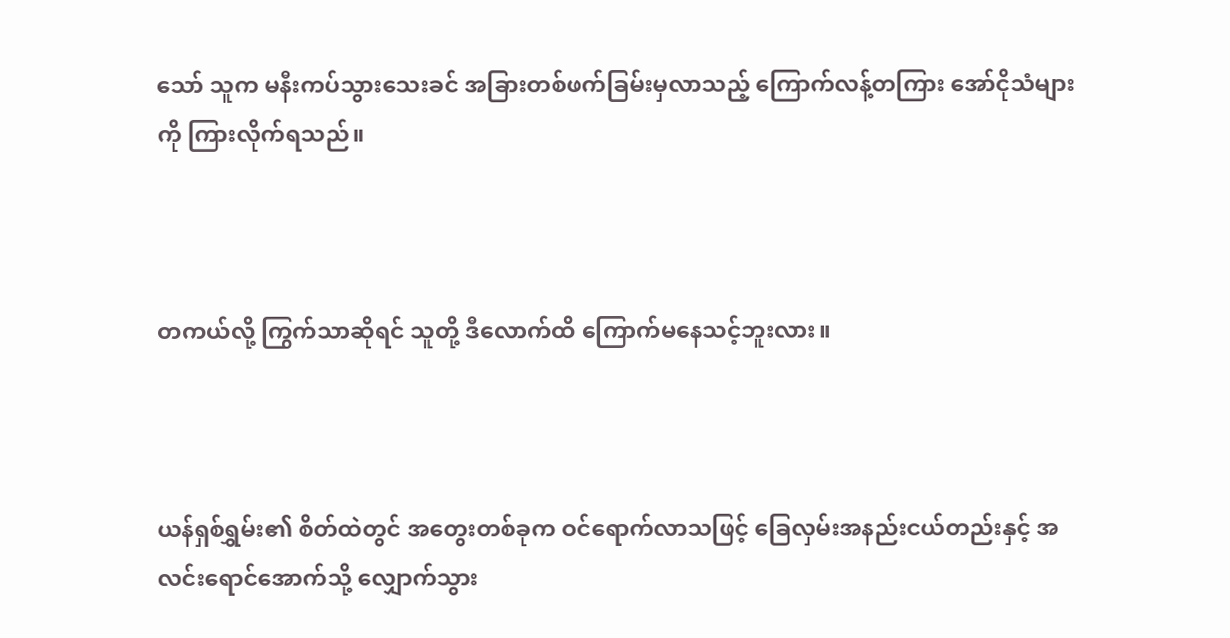သော် သူက မနီးကပ်သွားသေးခင် အခြားတစ်ဖက်ခြမ်းမှလာသည့် ကြောက်လန့်တကြား အော်ငိုသံများကို ကြားလိုက်ရသည်။



တကယ်လို့ ကြွက်သာဆိုရင် သူတို့ ဒီလောက်ထိ ကြောက်မနေသင့်ဘူးလား။



ယန်ရှစ်ရွှမ်း၏ စိတ်ထဲတွင် အတွေးတစ်ခုက ဝင်ရောက်လာသဖြင့် ခြေလှမ်းအနည်းငယ်တည်းနှင့် အလင်းရောင်အောက်သို့ လျှောက်သွား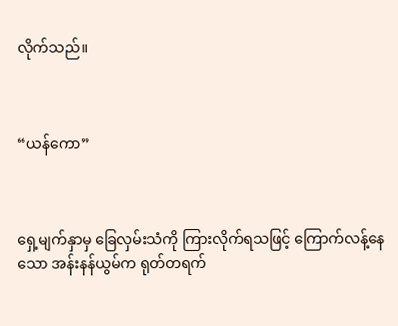လိုက်သည်။



“ယန်ကော”



ရှေ့မျက်နှာမှ ခြေလှမ်းသံကို ကြားလိုက်ရသဖြင့် ကြောက်လန့်နေသော အန်းနန်ယွမ်က ရုတ်တရက်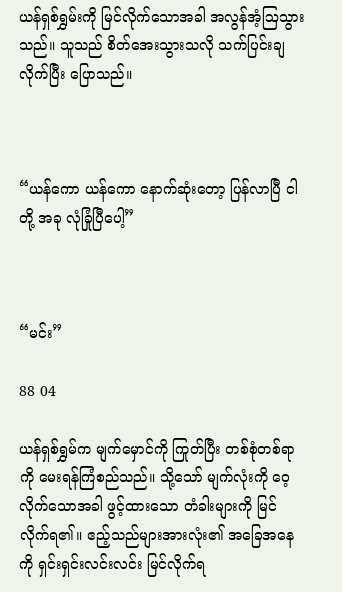ယန်ရှစ်ရွှမ်းကို မြင်လိုက်သောအခါ အလွန်အံ့ဩသွားသည်။ သူသည် စိတ်‌အေးသွားသလို သက်ပြင်းချလိုက်ပြီး ပြောသည်။



“ယန်ကော ယန်ကော နောက်ဆုံးတော့ ပြန်လာပြီ ငါတို့ အခု လုံခြုံပြီပေါ့”



“မင်း”

88 04

ယန်ရှစ်ရွှမ်က မျက်မှောင်ကို ကြုတ်ပြီး တစ်စုံတစ်ရာကို မေးရန်ကြံစည်သည်။ သို့သော် မျက်လုံးကို ဝေ့လိုက်သောအခါ ဖွင့်ထားသော တံခါးများကို မြင်လိုက်ရ၏။ ဧည့်သည်များအားလုံး၏ အခြေအနေကို ရှင်းရှင်းလင်းလင်း မြင်လိုက်ရ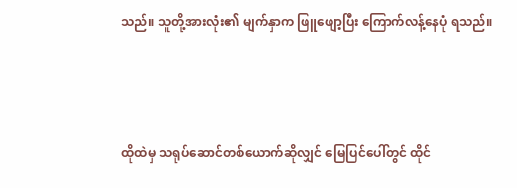သည်။ သူတို့အားလုံး၏ မျက်နှာက ဖြူဖျော့ပြီး ကြောက်လန့်နေပုံ ရသည်။



ထိုထဲမှ သရုပ်ဆောင်တစ်ယောက်ဆိုလျှင် မြေပြင်ပေါ်တွင် ထိုင်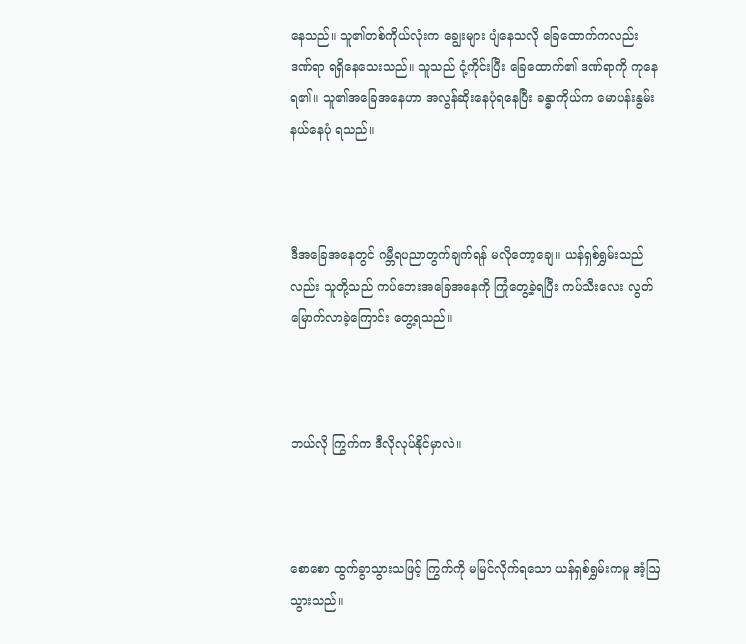နေသည်။ သူ၏တစ်ကိုယ်လုံးက ချွေးများ ပျံနေသလို ခြေထောက်ကလည်း ဒဏ်ရာ ရရှိနေသေးသည်။ သူသည် ငုံ့ကိုင်းပြီး ခြေထောက်၏ ဒဏ်ရာကို ကုနေရ၏။ သူ၏အခြေအနေဟာ အလွန်ဆိုးနေပုံရနေပြီး ခန္ဓာကိုယ်က မောပန်းနွမ်းနယ်နေပုံ ရသည်။



ဒီအခြေအနေတွင် ဂမ္ဘီရပညာတွက်ချက်ရန် မလိုတော့ချေ။ ယန်ရှစ်ရွှမ်းသည်လည်း သူတို့သည် ကပ်ဘေးအခြေအနေကို ကြုံတွေ့ခဲ့ရပြီး ကပ်သီးလေး လွတ်မြောက်လာခဲ့ကြောင်း တွေ့ရသည်။



ဘယ်လို ကြွက်က ဒီလိုလုပ်နိုင်မှာလဲ။



စောစော ထွက်ခွာသွားသဖြင့် ကြွက်ကို မမြင်လိုက်ရသော ယန်ရှစ်ရွှမ်းကမူ အံ့ဩသွားသည်။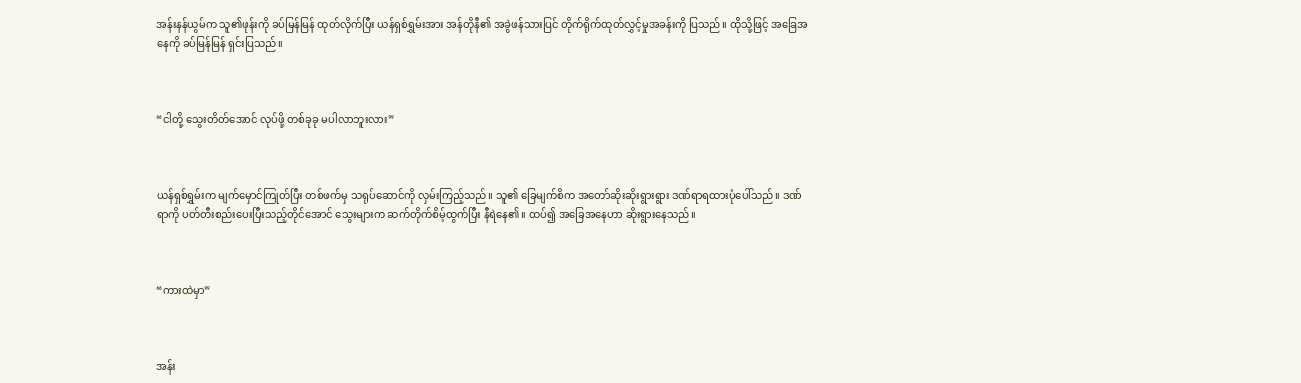အန်းနန်ယွမ်က သူ၏ဖုန်းကို ခပ်မြန်မြန် ထုတ်လိုက်ပြီး ယန်ရှစ်ရွှမ်းအား အန်တိုနီ၏ အခွဲဖန်သားပြင် တိုက်ရိုက်ထုတ်လွှင့်မှုအခန်းကို ပြသည်။ ထိုသို့ဖြင့် အခြေအနေကို ခပ်မြန်မြန် ရှင်းပြသည်။



“ငါတို့ သွေးတိတ်အောင် လုပ်ဖို့ တစ်ခုခု မပါလာဘူးလား”



ယန်ရှစ်ရွှမ်းက မျက်မှောင်ကြုတ်ပြီး တစ်ဖက်မှ သရုပ်ဆောင်ကို လှမ်းကြည့်သည်။ သူ၏ ခြေမျက်စိက အတော်ဆိုးဆိုးရွားရွား ဒဏ်ရာရထားပုံပေါ်သည်။ ဒဏ်ရာကို ပတ်တီးစည်းပေးပြီးသည့်တိုင်အောင် သွေးများက ဆက်တိုက်စိမ့်ထွက်ပြီး နီရဲနေ၏။ ထပ်၍ အခြေအနေဟာ ဆိုးရွားနေသည်။



“ကားထဲမှာ”



အန်း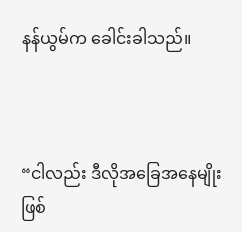နန်ယွမ်က ခေါင်းခါသည်။



“ငါလည်း ဒီလိုအခြေအနေမျိုး ဖြစ်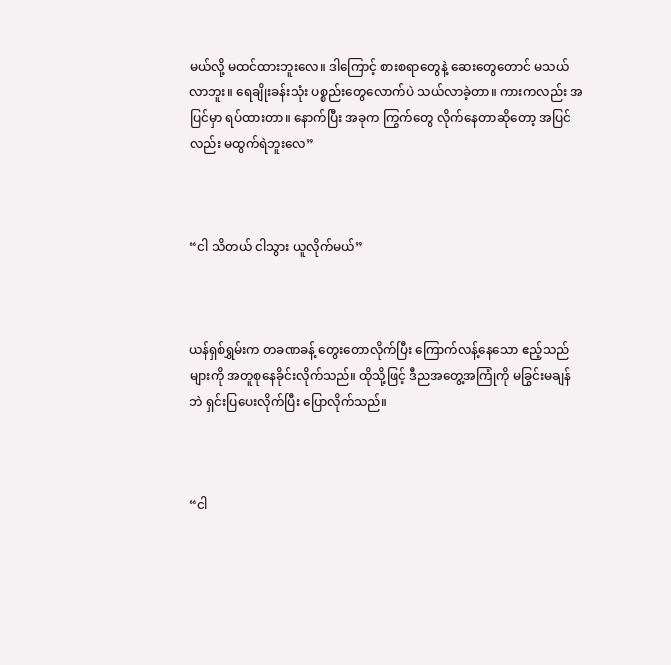မယ်လို့ မထင်ထားဘူးလေ။ ဒါကြောင့် စားစရာတွေနဲ့ ဆေးတွေတောင် မသယ်လာဘူး။ ရေချိုးခန်းသုံး ပစ္စည်းတွေလောက်ပဲ သယ်လာခဲ့တာ။ ကားကလည်း အပြင်မှာ ရပ်ထားတာ။ နောက်ပြီး အခုက ကြွက်တွေ လိုက်နေတာဆိုတော့ အပြင်လည်း မထွက်ရဲဘူးလေ”



“ငါ သိတယ် ငါသွား ယူလိုက်မယ်”



ယန်ရှစ်ရွှမ်းက တခဏခန့် တွေးတောလိုက်ပြီး ကြောက်လန့်နေသော ဧည့်သည်များကို အတူစုနေခိုင်းလိုက်သည်။ ထိုသို့ဖြင့် ဒီညအတွေ့အကြုံကို မခြွင်းမချန်ဘဲ ရှင်းပြပေးလိုက်ပြီး ပြောလိုက်သည်။



“ငါ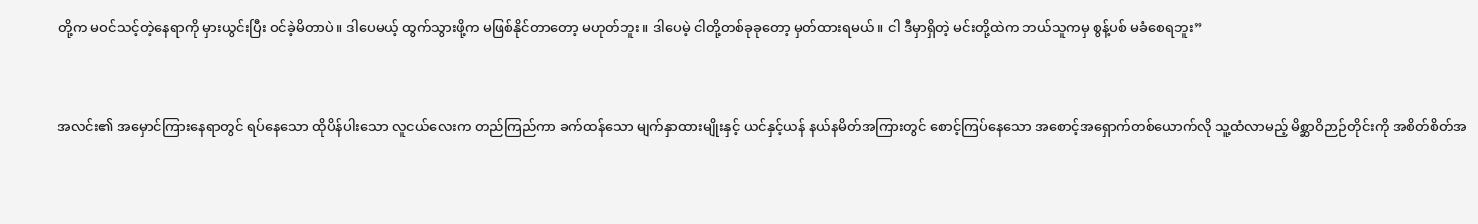တို့က မဝင်သင့်တဲ့နေရာကို မှားယွင်းပြီး ဝင်ခဲ့မိတာပဲ။ ဒါပေမယ့် ထွက်သွားဖို့က မဖြစ်နိုင်တာတော့ မဟုတ်ဘူး။ ဒါပေမဲ့ ငါတို့တစ်ခုခုတော့ မှတ်ထားရမယ်။ ငါ ဒီမှာရှိတဲ့ မင်းတို့ထဲက ဘယ်သူကမှ စွန့်ပစ် မခံစေရဘူး”



အလင်း၏ အမှောင်ကြားနေရာတွင် ရပ်နေသော ထိုပိန်ပါးသော လူငယ်လေးက တည်ကြည်ကာ ခက်ထန်သော မျက်နှာထားမျိုးနှင့် ယင်နှင့်ယန် နယ်နမိတ်အကြားတွင် စောင့်ကြပ်နေသော အစောင့်အရှောက်တစ်ယောက်လို သူ့ထံလာမည့် မိစ္ဆာဝိဉာဉ်တိုင်းကို အစိတ်စိတ်အ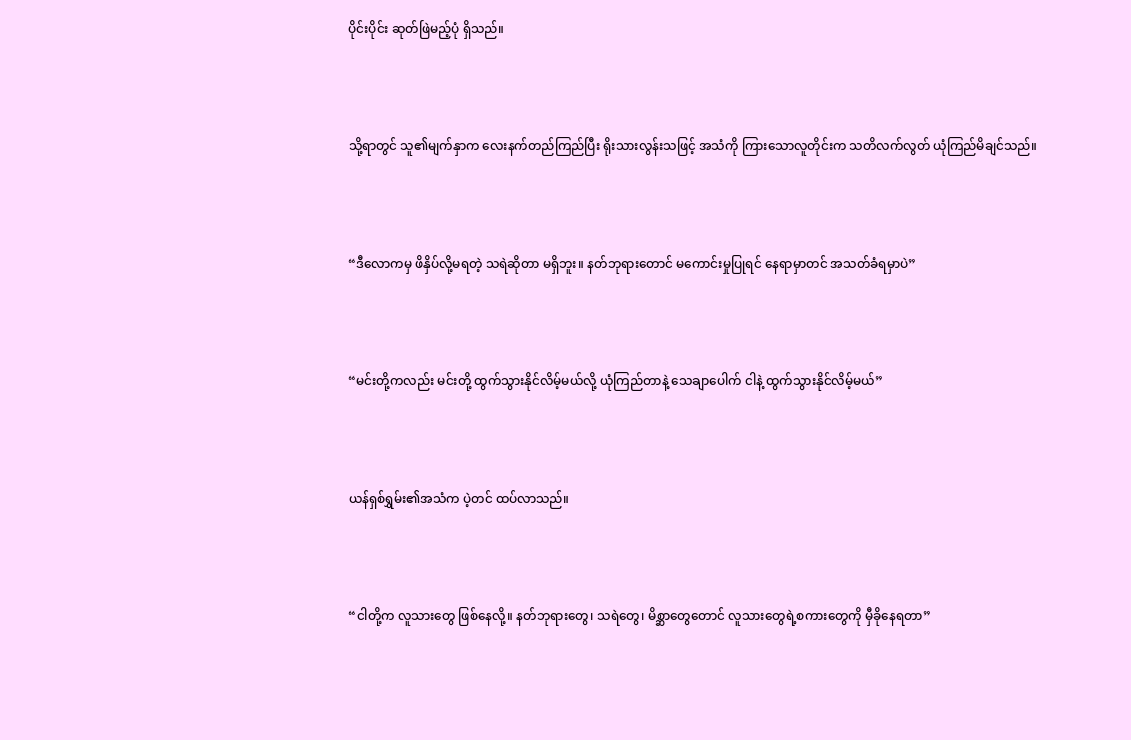ပိုင်းပိုင်း ဆုတ်ဖြဲမည့်ပုံ ရှိသည်။



သို့ရာတွင် သူ၏မျက်နှာက လေးနက်တည်ကြည်ပြီး ရိုးသားလွန်းသဖြင့် အသံကို ကြားသောလူတိုင်းက သတိလက်လွတ် ယုံကြည်မိချင်သည်။



“ဒီလောကမှ ဖိနှိပ်လို့မရတဲ့ သရဲဆိုတာ မရှိဘူး။ နတ်ဘုရားတောင် မကောင်းမှုပြုရင် နေရာမှာတင် အသတ်ခံရမှာပဲ”



“မင်းတို့ကလည်း မင်းတို့ ထွက်သွားနိုင်လိမ့်မယ်လို့ ယုံကြည်တာနဲ့ သေချာပေါက် ငါနဲ့ ထွက်သွားနိုင်လိမ့်မယ်”



ယန်ရှစ်ရွှမ်း၏အသံက ပဲ့တင် ထပ်လာသည်။



“ငါတို့က လူသားတွေ ဖြစ်နေလို့။ နတ်ဘုရားတွေ၊ သရဲတွေ၊ မိစ္ဆာတွေတောင် လူသားတွေရဲ့စကားတွေကို မှီခိုနေရတာ”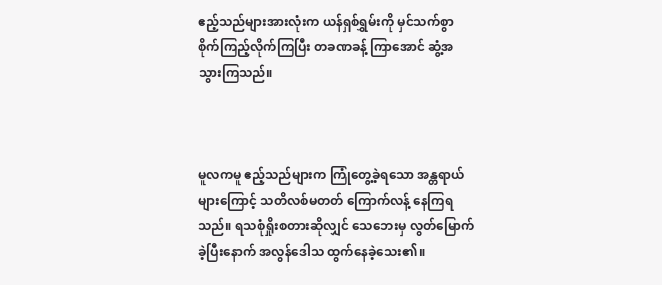ဧည့်သည်များအားလုံးက ယန်ရှစ်ရွှမ်းကို မှင်သက်စွာ စိုက်ကြည့်လိုက်ကြပြီး တခဏခန့် ကြာအောင် ဆွံ့အ သွားကြသည်။



မူလကမူ ဧည့်သည်များက ကြုံတွေ့ခဲ့ရသော အန္တရာယ်များကြောင့် သတိလစ်မတတ် ကြောက်လန့် နေကြရသည်။ ရသစုံရှိုးစတားဆိုလျှင် သေဘေးမှ လွတ်မြောက်ခဲ့ပြီးနောက် အလွန်ဒေါသ ထွက်နေခဲ့သေး၏။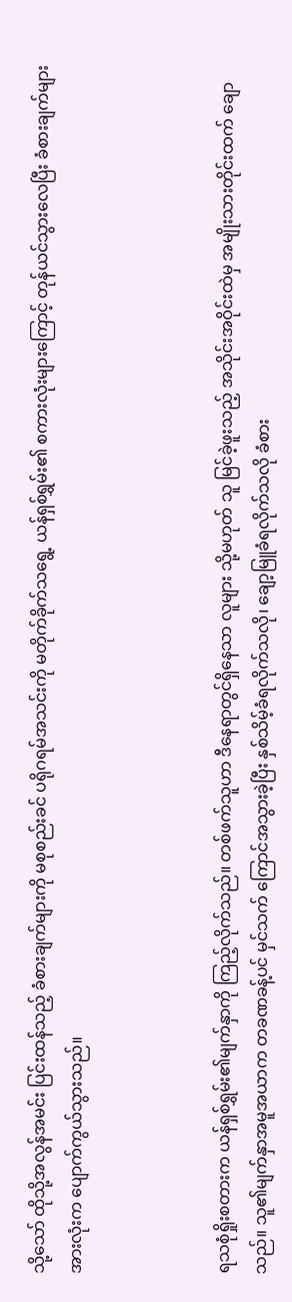သို့သော် ထိုသို့အလွန်အမင်း ပြင်းထန်သည့် ခံစားချက်များကို မစုစည်းခင် ပရိုဂရမ်အသင်းကို မတိုက်ခိုက်သရွေ့ ယန်ရှစ်ရွှမ်း၏ စကားလုံးများကြောင့် တုန်ယင်သွားလေပြီး ခံစားချက်များ အားလုံးက ပျောက်ကွယ်သွားသည်။



ရသစုံရှိုးစတားက ယန်ရှစ်ရွှမ်း၏မျက်နှာကို ကြည့်လိုက်သည်။ တစ်ဖက်သူဟာ ဒီနေရာတွင်ရှိနေသာ လူများ သို့မဟုတ် သူ မြင်ခဲ့ဖူးသည့် အသိုင်းအဝိုင်းထဲမှ အမျိုးသားတိုင်းထက် ချောသည်။ သူ၏မျက်နှာအမူအယာက တခဏခန့်ပင် မှင်သက် ကြောင်အသွားခဲ့ပြီး နှစ်သိမ့်ခံရလိုက်သလို၊ ချော့မြူခံရလိုက်သလို ခံစား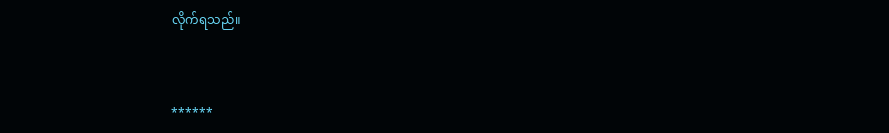လိုက်ရသည်။



******